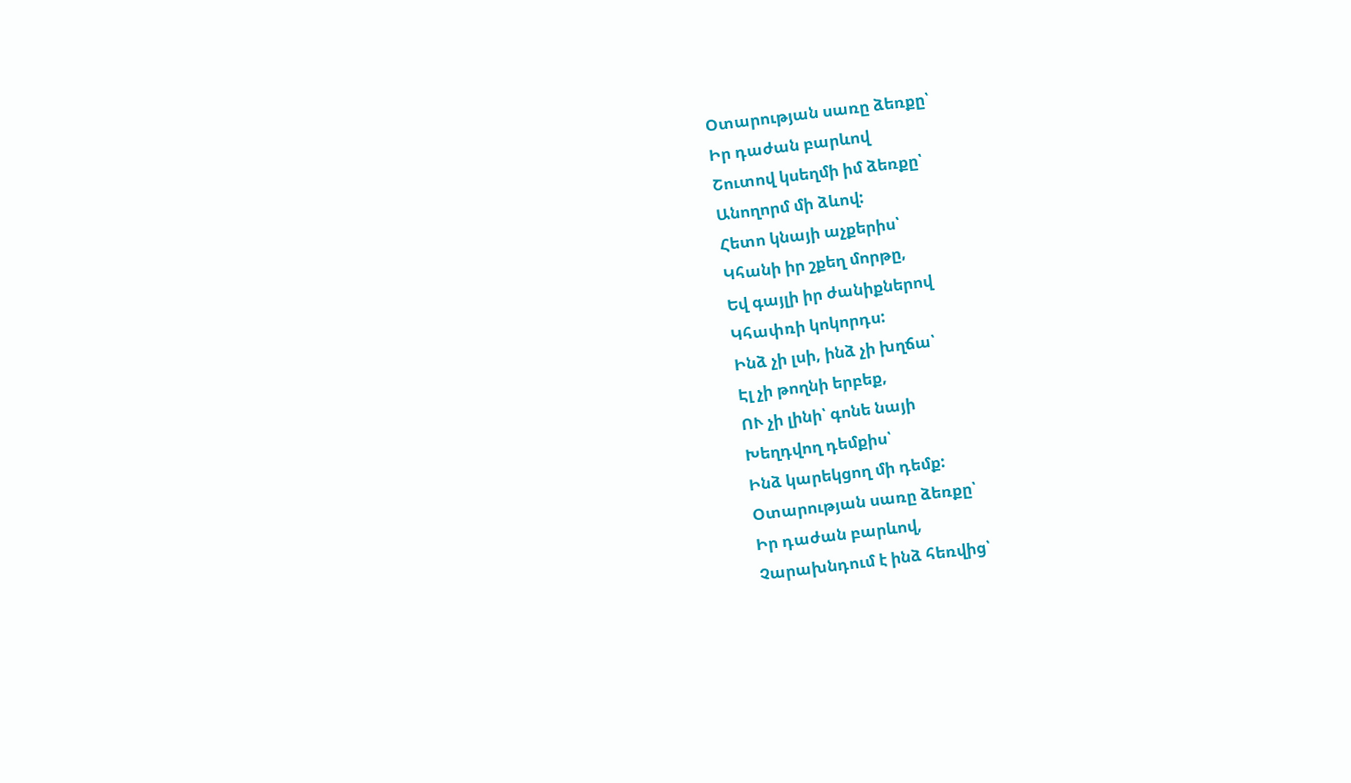Օտարության սառը ձեռքը՝
Իր դաժան բարևով
Շուտով կսեղմի իմ ձեռքը՝
Անողորմ մի ձևով:
Հետո կնայի աչքերիս՝
Կհանի իր շքեղ մորթը,
Եվ գայլի իր ժանիքներով
Կհափռի կոկորդս:
Ինձ չի լսի, ինձ չի խղճա՝
Էլ չի թողնի երբեք,
ՈՒ չի լինի՝ գոնե նայի
Խեղդվող դեմքիս՝
Ինձ կարեկցող մի դեմք:
Օտարության սառը ձեռքը՝
Իր դաժան բարևով,
Չարախնդում է ինձ հեռվից՝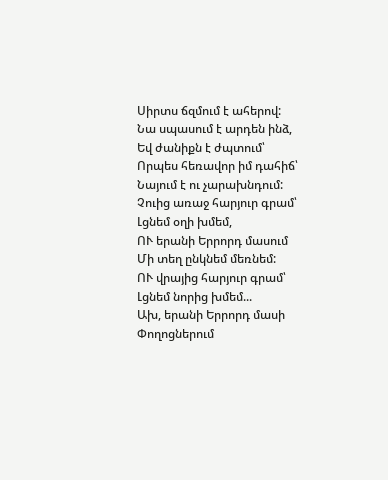Սիրտս ճզմում է ահերով:
Նա սպասում է արդեն ինձ,
Եվ ժանիքն է ժպտում՝
Որպես հեռավոր իմ դահիճ՝
Նայում է ու չարախնդում:
Չուից առաջ հարյուր գրամ՝
Լցնեմ օղի խմեմ,
ՈՒ երանի Երրորդ մասում
Մի տեղ ընկնեմ մեռնեմ:
ՈՒ վրայից հարյուր գրամ՝
Լցնեմ նորից խմեմ...
Ախ, երանի Երրորդ մասի
Փողոցներում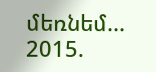մեռնեմ...
2015.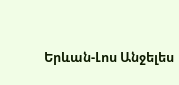Երևան-Լոս Անջելես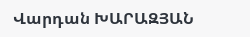Վարդան ԽԱՐԱԶՅԱՆ